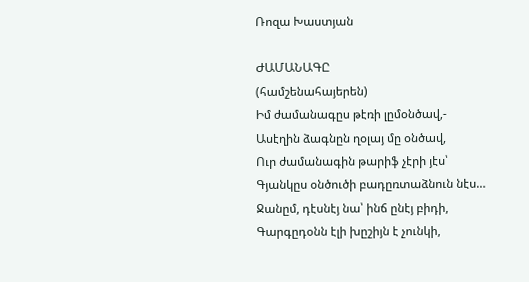Ռոզա Խաստյան

ԺԱՄԱՆԱԳԸ
(համշենահայերեն)
Իմ ժամանագըս թէռի լըմօնծավ,-
Ասէղին ձագնըն ղօլայ մը օնծավ,
Ուր ժամանագին թարիֆ չէրի յէս՝
Գյանկըս օնծուծի բադըռտաձնուն նէս…
Ջանըմ, դէսնէյ նա՝ ինճ ընէյ բիդի,
Գարգըդօնն էլի խըշիյն է չունկի,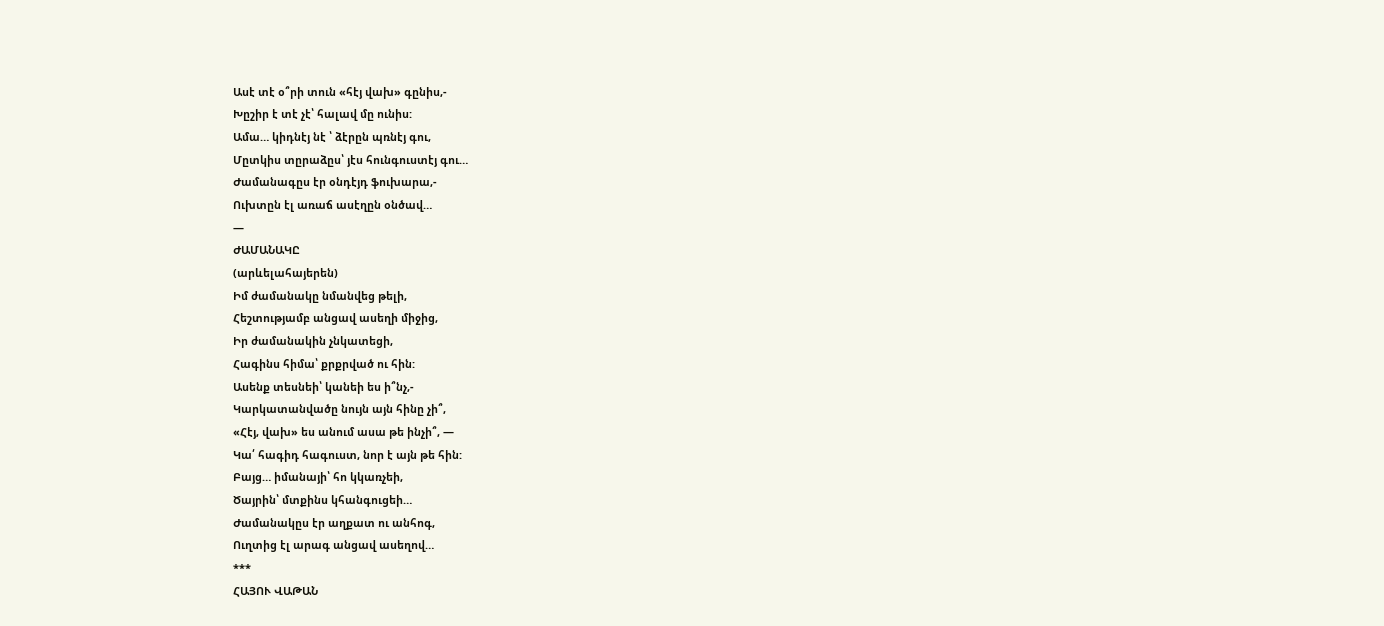Ասէ տէ օ՞րի տուն «հէյ վախ» գընիս,-
Խըշիր է տէ չէ՝ հալավ մը ունիս:
Ամա… կիդնէյ նէ ՝ ձէրըն պռնէյ գու,
Մըտկիս տըրաձըս՝ յէս հունգուստէյ գու…
Ժամանագըս էր օնդէյդ ֆուխարա,-
Ուխտըն էլ առաճ ասէղըն օնծավ…
—
ԺԱՄԱՆԱԿԸ
(արևելահայերեն)
Իմ ժամանակը նմանվեց թելի,
Հեշտությամբ անցավ ասեղի միջից,
Իր ժամանակին չնկատեցի,
Հագինս հիմա՝ քրքրված ու հին:
Ասենք տեսնեի՝ կանեի ես ի՞նչ,-
Կարկատանվածը նույն այն հինը չի՞,
«Հէյ, վախ» ես անում ասա թե ինչի՞, —
Կա՛ հագիդ հագուստ, նոր է այն թե հին:
Բայց… իմանայի՝ հո կկառչեի,
Ծայրին՝ մտքինս կհանգուցեի…
Ժամանակըս էր աղքատ ու անհոգ,
Ուղտից էլ արագ անցավ ասեղով…
***
ՀԱՅՈՒ ՎԱԹԱՆ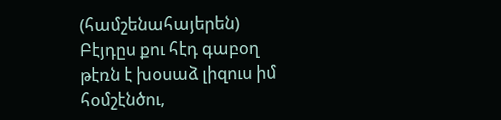(համշենահայերեն)
Բէյդըս քու հէդ գաբօղ թէռն է խօսաձ լիզուս իմ հօմշէնծու,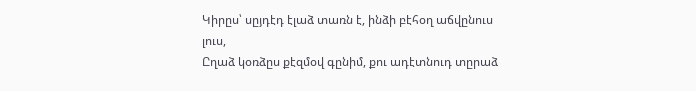Կիրըս՝ սըյդէդ էլաձ տառն է, ինձի բէհօղ աճվընուս լուս,
Ըղաձ կօռձըս քէզմօվ գընիմ, քու ադէտնուդ տըրաձ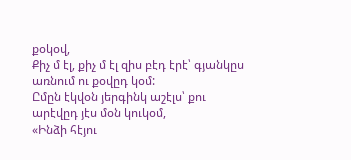քօկօվ,
Քիչ մ էլ, քիչ մ էլ զիս բէդ էրէ՝ գյանկըս առնում ու քօվըդ կօմ:
Ըմըն էկվօն յերգինկ աշէլս՝ քու արէվըդ յէս մօն կուկօմ,
«Ինձի հէյու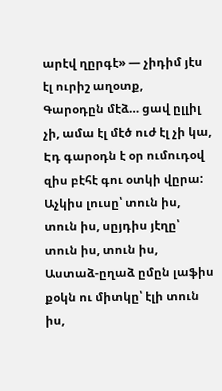արէվ ղըրգէ» — չիդիմ յէս էլ ուրիշ աղօտք,
Գարօդըն մէձ… ցավ ըլլիլ չի, ամա էլ մէծ ուժ էլ չի կա,
Էդ գարօդն է օր ումուդօվ զիս բէհէ գու օտկի վըրա:
Աչկիս լուսը՝ տուն իս, տուն իս, սըյդիս յէղը՝ տուն իս, տուն իս,
Աստաձ-ըղաձ ըմըն լաֆիս քօկն ու միտկը՝ էլի տուն իս,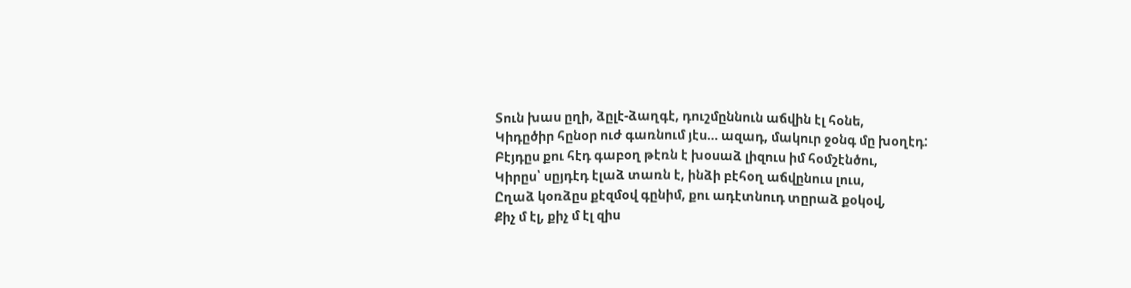Տուն խաս ըղի, ձըլէ-ձաղգէ, դուշմըննուն աճվին էլ հօնե,
Կիդըծիր հընօր ուժ գառնում յէս… ազադ, մակուր ջօնգ մը խօղէդ:
Բէյդըս քու հէդ գաբօղ թէռն է խօսաձ լիզուս իմ հօմշէնծու,
Կիրըս՝ սըյդէդ էլաձ տառն է, ինձի բէհօղ աճվընուս լուս,
Ըղաձ կօռձըս քէզմօվ գընիմ, քու ադէտնուդ տըրաձ քօկօվ,
Քիչ մ էլ, քիչ մ էլ զիս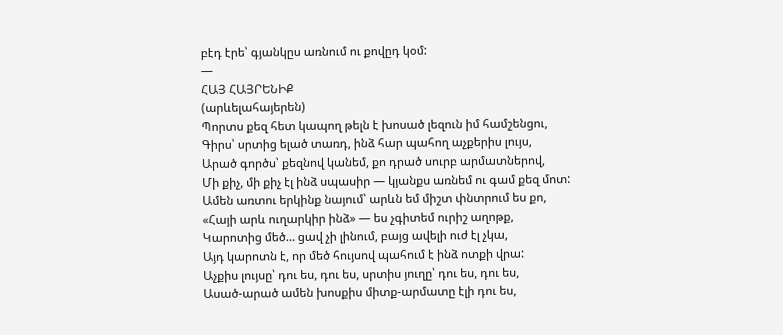բէդ էրե՝ գյանկըս առնում ու քովըդ կօմ:
—
ՀԱՅ ՀԱՅՐԵՆԻՔ
(արևելահայերեն)
Պորտս քեզ հետ կապող թելն է խոսած լեզուն իմ համշենցու,
Գիրս՝ սրտից ելած տառդ, ինձ հար պահող աչքերիս լույս,
Արած գործս՝ քեզնով կանեմ, քո դրած սուրբ արմատներով,
Մի քիչ, մի քիչ էլ ինձ սպասիր — կյանքս առնեմ ու գամ քեզ մոտ:
Ամեն առտու երկինք նայում՝ արևն եմ միշտ փնտրում ես քո,
«Հայի արև ուղարկիր ինձ» — ես չգիտեմ ուրիշ աղոթք,
Կարոտից մեծ… ցավ չի լինում, բայց ավելի ուժ էլ չկա,
Այդ կարոտն է, որ մեծ հույսով պահում է ինձ ոտքի վրա:
Աչքիս լույսը՝ դու ես, դու ես, սրտիս յուղը՝ դու ես, դու ես,
Ասած-արած ամեն խոսքիս միտք-արմատը էլի դու ես,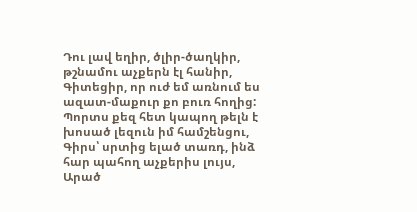Դու լավ եղիր, ծլիր-ծաղկիր, թշնամու աչքերն էլ հանիր,
Գիտեցիր, որ ուժ եմ առնում ես ազատ-մաքուր քո բուռ հողից:
Պորտս քեզ հետ կապող թելն է խոսած լեզուն իմ համշենցու,
Գիրս՝ սրտից ելած տառդ, ինձ հար պահող աչքերիս լույս,
Արած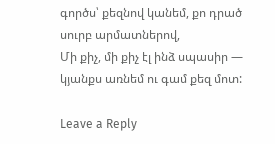գործս՝ քեզնով կանեմ, քո դրած սուրբ արմատներով,
Մի քիչ, մի քիչ էլ ինձ սպասիր — կյանքս առնեմ ու գամ քեզ մոտ:

Leave a Reply